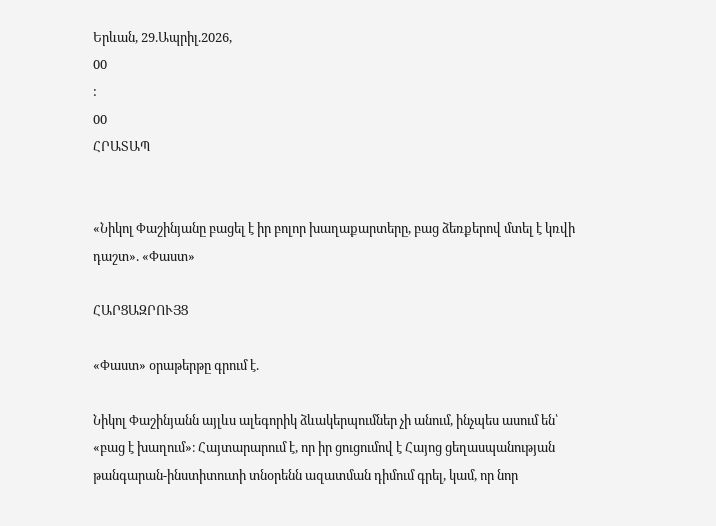Երևան, 29.Ապրիլ.2026,
00
:
00
ՀՐԱՏԱՊ


«Նիկոլ Փաշինյանը բացել է իր բոլոր խաղաքարտերը, բաց ձեռքերով մտել է կռվի դաշտ». «Փաստ»

ՀԱՐՑԱԶՐՈՒՅՑ

«Փաստ» օրաթերթը գրում է.

Նիկոլ Փաշինյանն այլևս ալեգորիկ ձևակերպումներ չի անում, ինչպես ասում են՝ «բաց է խաղում»։ Հայտարարում է, որ իր ցուցումով է Հայոց ցեղասպանության թանգարան-ինստիտուտի տնօրենն ազատման դիմում գրել, կամ, որ նոր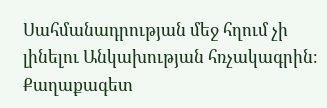Սահմանադրության մեջ հղում չի լինելու Անկախության հռչակագրին։ Քաղաքագետ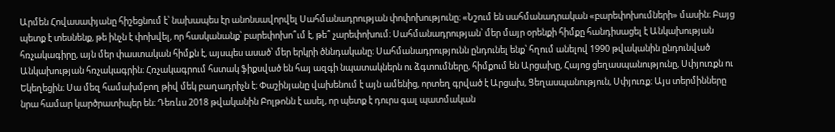Արմեն Հովասափյանը հիշեցնում է՝ նախապես էր անոնսավորվել Սահմանադրության փոփոխությունը։ «Նշում են սահմանադրական «բարեփոխումների» մասին։ Բայց պետք է տեսնենք, թե ինչն է փոխվել, որ հասկանանք՝ բարեփոխո՞ւմ է, թե՞ չարեփոխում։ Սահմանադրության՝ մեր մայր օրենքի հիմքը հանդիսացել է Անկախության հռչակագիրը, այն մեր փաստական հիմքն է, այսպես ասած՝ մեր երկրի ծննդականը։ Սահմանադրությունն ընդունել ենք՝ հղում անելով 1990 թվականին ընդունված Անկախության հռչակագրին։ Հռչակագրում հստակ ֆիքսված են հայ ազգի նպատակներն ու ձգտումները, հիմքում են Արցախը, Հայոց ցեղասպանությունը, Սփյուռքն ու Եկեղեցին։ Սա մեզ համախմբող թիվ մեկ բաղադրիչն է։ Փաշինյանը վախենում է այն ամենից, որտեղ գրված է Արցախ, Ցեղասպանություն, Սփյուռք։ Այս տերմինները նրա համար կարծրատիպեր են։ Դեռևս 2018 թվականին Բոլթոնն է ասել, որ պետք է դուրս գալ պատմական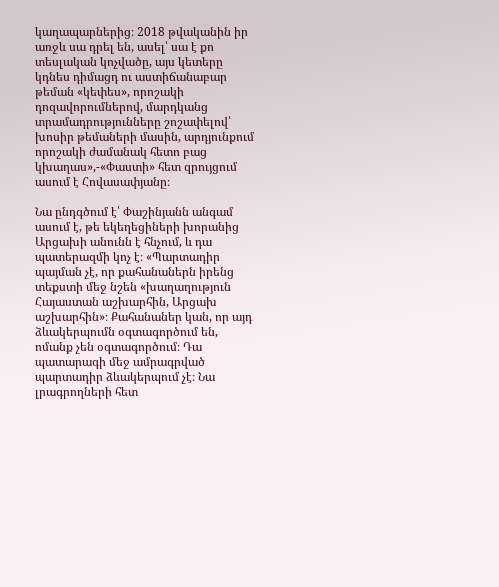կաղապարներից։ 2018 թվականին իր առջև սա դրել են, ասել՝ սա է քո տեսլական կոչվածը, այս կետերը կդնես դիմացդ ու աստիճանաբար թեման «կեփես», որոշակի դոզավորումներով, մարդկանց տրամադրությունները շոշափելով՝ խոսիր թեմաների մասին, արդյունքում որոշակի ժամանակ հետո բաց կխաղաս»,-«Փաստի» հետ զրույցում ասում է Հովասափյանը։

Նա ընդգծում է՝ Փաշինյանն անգամ ասում է, թե եկեղեցիների խորանից Արցախի անունն է հնչում, և դա պատերազմի կոչ է։ «Պարտադիր պայման չէ, որ քահանաներն իրենց տեքստի մեջ նշեն «խաղաղություն Հայաստան աշխարհին, Արցախ աշխարհին»։ Քահանաներ կան, որ այդ ձևակերպումն օգտագործում են, ոմանք չեն օգտագործում։ Դա պատարագի մեջ ամրագրված պարտադիր ձևակերպում չէ։ Նա լրագրողների հետ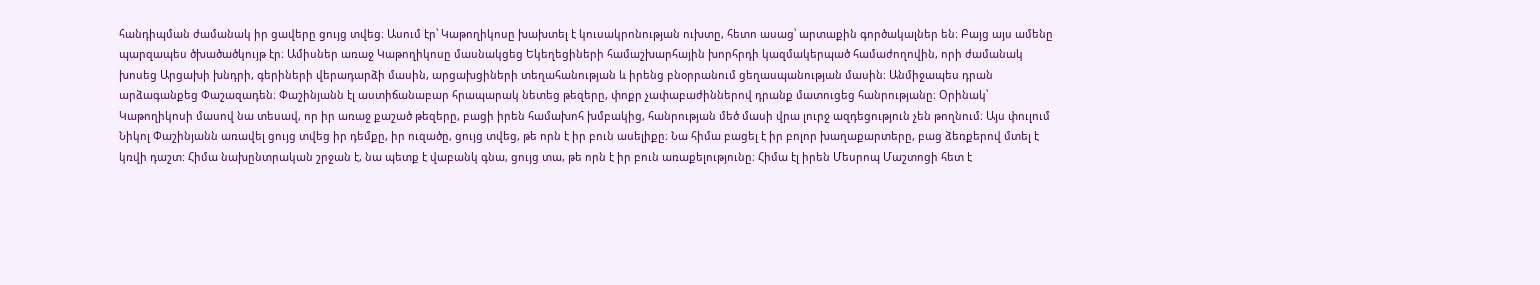հանդիպման ժամանակ իր ցավերը ցույց տվեց։ Ասում էր՝ Կաթողիկոսը խախտել է կուսակրոնության ուխտը, հետո ասաց՝ արտաքին գործակալներ են։ Բայց այս ամենը պարզապես ծխածածկույթ էր։ Ամիսներ առաջ Կաթողիկոսը մասնակցեց Եկեղեցիների համաշխարհային խորհրդի կազմակերպած համաժողովին, որի ժամանակ խոսեց Արցախի խնդրի, գերիների վերադարձի մասին, արցախցիների տեղահանության և իրենց բնօրրանում ցեղասպանության մասին։ Անմիջապես դրան արձագանքեց Փաշազադեն։ Փաշինյանն էլ աստիճանաբար հրապարակ նետեց թեզերը, փոքր չափաբաժիններով դրանք մատուցեց հանրությանը։ Օրինակ՝ Կաթողիկոսի մասով նա տեսավ, որ իր առաջ քաշած թեզերը, բացի իրեն համախոհ խմբակից, հանրության մեծ մասի վրա լուրջ ազդեցություն չեն թողնում։ Այս փուլում Նիկոլ Փաշինյանն առավել ցույց տվեց իր դեմքը, իր ուզածը, ցույց տվեց, թե որն է իր բուն ասելիքը։ Նա հիմա բացել է իր բոլոր խաղաքարտերը, բաց ձեռքերով մտել է կռվի դաշտ: Հիմա նախընտրական շրջան է, նա պետք է վաբանկ գնա, ցույց տա, թե որն է իր բուն առաքելությունը։ Հիմա էլ իրեն Մեսրոպ Մաշտոցի հետ է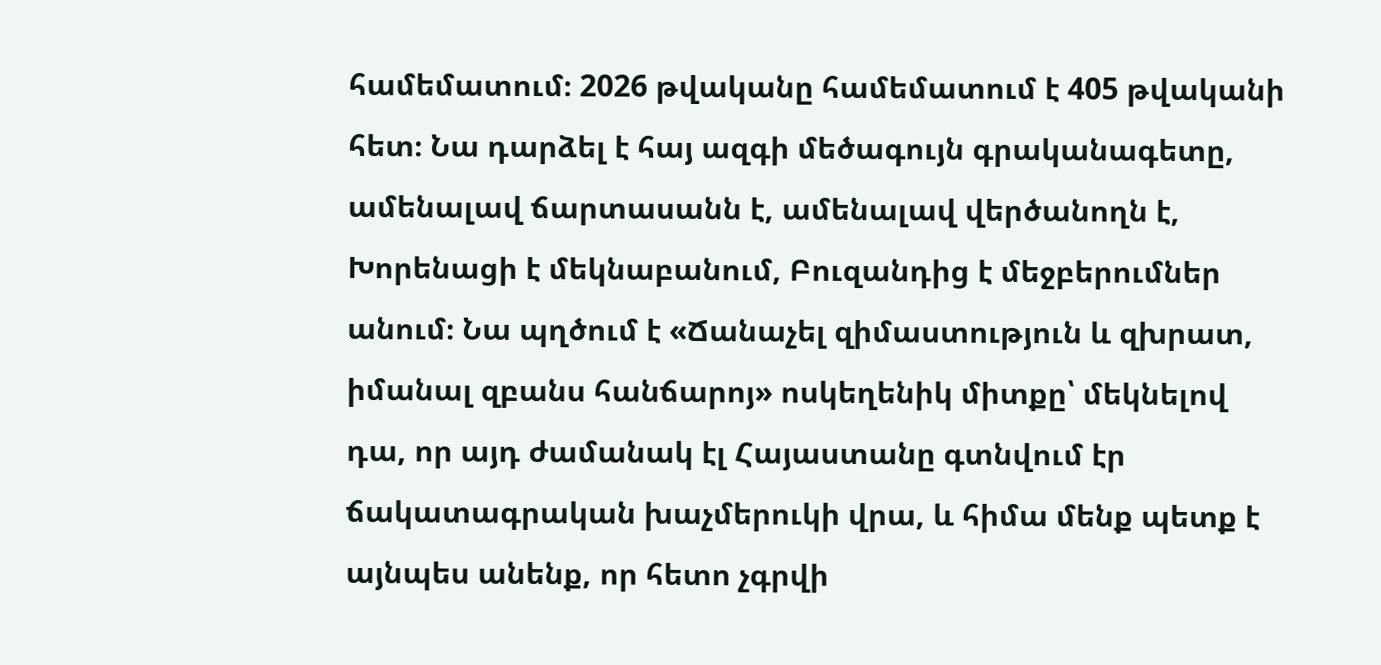համեմատում։ 2026 թվականը համեմատում է 405 թվականի հետ։ Նա դարձել է հայ ազգի մեծագույն գրականագետը, ամենալավ ճարտասանն է, ամենալավ վերծանողն է, Խորենացի է մեկնաբանում, Բուզանդից է մեջբերումներ անում։ Նա պղծում է «Ճանաչել զիմաստություն և զխրատ, իմանալ զբանս հանճարոյ» ոսկեղենիկ միտքը՝ մեկնելով դա, որ այդ ժամանակ էլ Հայաստանը գտնվում էր ճակատագրական խաչմերուկի վրա, և հիմա մենք պետք է այնպես անենք, որ հետո չգրվի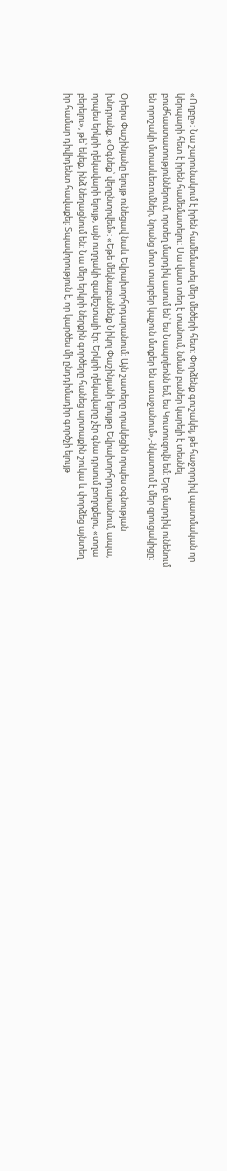«Ողբը»։ Նա շարունակում է իրեն համեմատել մեր մեծերի հետ։ Փորձենք գուշակել, թե հաջորդիվ պատմական որ կերպարի հետ է իրեն համեմատելու։ Սա վատ տեղ է տանում, նման բաներ կարելի է տեսնել բուժհաստատություններում, որտեղ մարդիկ ասում են՝ ես Նապոլեոնն եմ, ես Կուտուզովն եմ։ Երբ մարդիկ ունենում են որոշակի մտասևեռումներ, նրանց մոտ տարբեր կպչուն մտքեր են առաջանում»,-նկատում է մեր զրուցակիցը։

Օրերս Փաշինյանը ելույթ ունեցավ նաև Եվրախորհրդարանում։ Այն շատերը որակեցին որպես օգնության խնդրանք. «Օգնեք՝ վերընտրվեմ»։ «Եթե մեկնաբանենք Նիկոլ Փաշինյանի ելույթը Եվրախորհրդարանում, ապա, որպես երկրի ղեկավարի ելույթ, այն ուղղակի զավեշտալի էր։ Երկրի ղեկավարը չէր գնա դրսում բողոքելու, «տղա բերելու», թե՝ եկեք, ինձ նեղացնում են։ Նա մեր երկրի ներքին գործերը հանեց արտաքին շուկա և փորձեց այնտեղ իր համար դիվիդենտ հավաքել։ Տպավորություն է, որ կարծես մի ընդդիմադիր գործչի ելույթ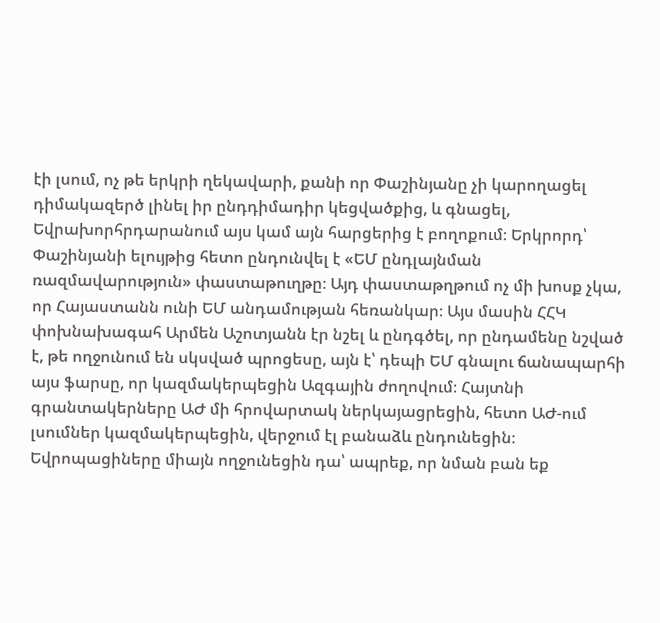էի լսում, ոչ թե երկրի ղեկավարի, քանի որ Փաշինյանը չի կարողացել դիմակազերծ լինել իր ընդդիմադիր կեցվածքից, և գնացել, Եվրախորհրդարանում այս կամ այն հարցերից է բողոքում։ Երկրորդ՝ Փաշինյանի ելույթից հետո ընդունվել է «ԵՄ ընդլայնման ռազմավարություն» փաստաթուղթը։ Այդ փաստաթղթում ոչ մի խոսք չկա, որ Հայաստանն ունի ԵՄ անդամության հեռանկար։ Այս մասին ՀՀԿ փոխնախագահ Արմեն Աշոտյանն էր նշել և ընդգծել, որ ընդամենը նշված է, թե ողջունում են սկսված պրոցեսը, այն է՝ դեպի ԵՄ գնալու ճանապարհի այս ֆարսը, որ կազմակերպեցին Ազգային ժողովում։ Հայտնի գրանտակերները ԱԺ մի հրովարտակ ներկայացրեցին, հետո ԱԺ-ում լսումներ կազմակերպեցին, վերջում էլ բանաձև ընդունեցին։ Եվրոպացիները միայն ողջունեցին դա՝ ապրեք, որ նման բան եք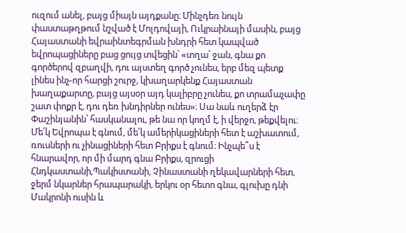ուզում անել, բայց միայն այդքանը։ Մինչդեռ նույն փաստաթղթում նշված է Մոլդովայի, Ուկրաինայի մասին, բայց Հայաստանի եվրաինտեգրման խնդրի հետ կապված եվրոպացիները բաց ցույց տվեցին՝ «տղա՛ ջան, գնա քո գործերով զբաղվի, դու այստեղ գործ չունես, երբ մեզ պետք լինես ինչ-որ հարցի շուրջ, կխաղարկենք Հայաստան խաղաքարտը, բայց այսօր այդ կալիբրը չունես, քո տրամաչափը շատ փոքր է, դու դեռ խնդիրներ ունես»։ Սա նաև ուղերձ էր Փաշինյանին՝ հասկանալու, թե նա որ կողմ է, ի վերջո, թեքվելու։ Մե՛կ Եվրոպա է գնում, մե՛կ ամերիկացիների հետ է աշխատում, ռուսների ու չինացիների հետ Բրիքս է գնում։ Ինչպե՞ս է հնարավոր, որ մի մարդ գնա Բրիքս, զրուցի Հնդկաստանի,Պակիստանի, Չինաստանի ղեկավարների հետ, ջերմ նկարներ հրապարակի, երկու օր հետո գնա, գլուխը դնի Մակրոնի ուսին և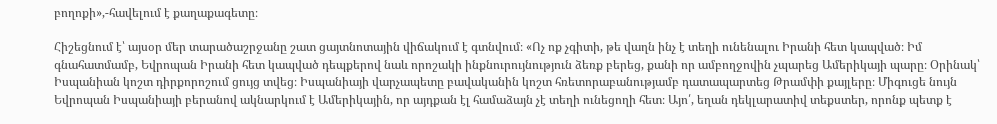բողոքի»,-հավելում է քաղաքագետը։

Հիշեցնում է՝ այսօր մեր տարածաշրջանը շատ ցայտնոտային վիճակում է գտնվում։ «Ոչ ոք չգիտի, թե վաղն ինչ է տեղի ունենալու Իրանի հետ կապված։ Իմ գնահատմամբ, Եվրոպան Իրանի հետ կապված դեպքերով նաև որոշակի ինքնուրույնություն ձեռք բերեց, քանի որ ամբողջովին չպարեց Ամերիկայի պարը։ Օրինակ՝ Իսպանիան կոշտ դիրքորոշում ցույց տվեց։ Իսպանիայի վարչապետը բավականին կոշտ հռետորաբանությամբ դատապարտեց Թրամփի քայլերը։ Միգուցե նույն Եվրոպան Իսպանիայի բերանով ակնարկում է Ամերիկային, որ այդքան էլ համաձայն չէ տեղի ունեցողի հետ։ Այո՛, եղան դեկլարատիվ տեքստեր, որոնք պետք է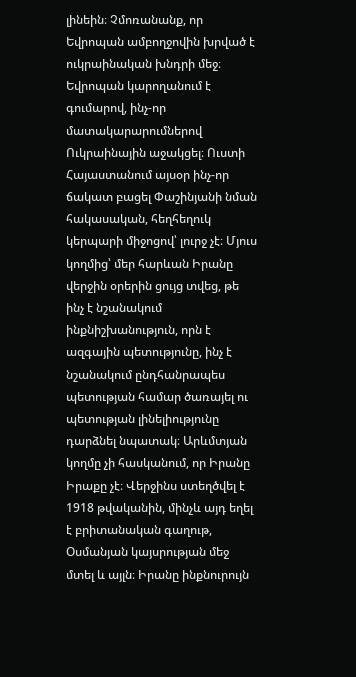լինեին։ Չմոռանանք, որ Եվրոպան ամբողջովին խրված է ուկրաինական խնդրի մեջ։ Եվրոպան կարողանում է գումարով, ինչ-որ մատակարարումներով Ուկրաինային աջակցել։ Ուստի Հայաստանում այսօր ինչ-որ ճակատ բացել Փաշինյանի նման հակասական, հեղհեղուկ կերպարի միջոցով՝ լուրջ չէ։ Մյուս կողմից՝ մեր հարևան Իրանը վերջին օրերին ցույց տվեց, թե ինչ է նշանակում ինքնիշխանություն, որն է ազգային պետությունը, ինչ է նշանակում ընդհանրապես պետության համար ծառայել ու պետության լինելիությունը դարձնել նպատակ։ Արևմտյան կողմը չի հասկանում, որ Իրանը Իրաքը չէ։ Վերջինս ստեղծվել է 1918 թվականին, մինչև այդ եղել է բրիտանական գաղութ, Օսմանյան կայսրության մեջ մտել և այլն։ Իրանը ինքնուրույն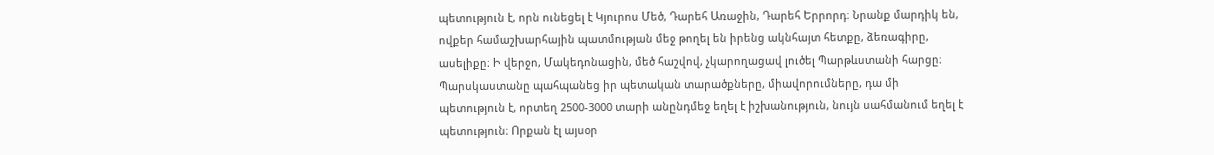պետություն է, որն ունեցել է Կյուրոս Մեծ, Դարեհ Առաջին, Դարեհ Երրորդ։ Նրանք մարդիկ են, ովքեր համաշխարհային պատմության մեջ թողել են իրենց ակնհայտ հետքը, ձեռագիրը, ասելիքը։ Ի վերջո, Մակեդոնացին, մեծ հաշվով, չկարողացավ լուծել Պարթևստանի հարցը։ Պարսկաստանը պահպանեց իր պետական տարածքները, միավորումները, դա մի պետություն է, որտեղ 2500-3000 տարի անընդմեջ եղել է իշխանություն, նույն սահմանում եղել է պետություն։ Որքան էլ այսօր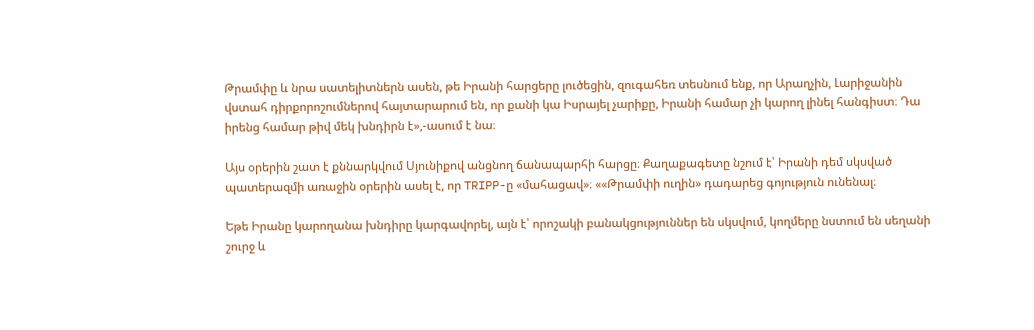Թրամփը և նրա սատելիտներն ասեն, թե Իրանի հարցերը լուծեցին, զուգահեռ տեսնում ենք, որ Արաղչին, Լարիջանին վստահ դիրքորոշումներով հայտարարում են, որ քանի կա Իսրայել չարիքը, Իրանի համար չի կարող լինել հանգիստ։ Դա իրենց համար թիվ մեկ խնդիրն է»,-ասում է նա։

Այս օրերին շատ է քննարկվում Սյունիքով անցնող ճանապարհի հարցը։ Քաղաքագետը նշում է՝ Իրանի դեմ սկսված պատերազմի առաջին օրերին ասել է, որ TRIPP-ը «մահացավ»։ ««Թրամփի ուղին» դադարեց գոյություն ունենալ։

Եթե Իրանը կարողանա խնդիրը կարգավորել, այն է՝ որոշակի բանակցություններ են սկսվում, կողմերը նստում են սեղանի շուրջ և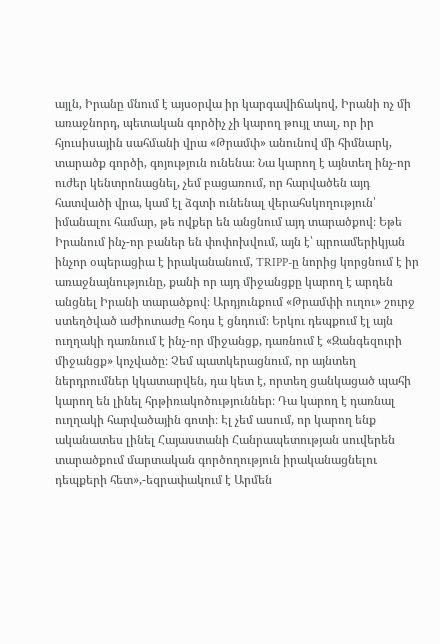այլն, Իրանը մնում է այսօրվա իր կարգավիճակով, Իրանի ոչ մի առաջնորդ, պետական գործիչ չի կարող թույլ տալ, որ իր հյուսիսային սահմանի վրա «Թրամփ» անունով մի հիմնարկ, տարածք գործի, գոյություն ունենա։ Նա կարող է այնտեղ ինչ-որ ուժեր կենտրոնացնել, չեմ բացառում, որ հարվածեն այդ հատվածի վրա, կամ էլ ձգտի ունենալ վերահսկողություն՝ իմանալու համար, թե ովքեր են անցնում այդ տարածքով։ Եթե Իրանում ինչ-որ բաներ են փոփոխվում, այն է՝ պրոամերիկյան ինչոր օպերացիա է իրականանում, TRIPP-ը նորից կորցնում է իր առաջնայնությունը, քանի որ այդ միջանցքը կարող է արդեն անցնել Իրանի տարածքով։ Արդյունքում «Թրամփի ուղու» շուրջ ստեղծված աժիոտաժը հօդս է ցնդում։ Երկու դեպքում էլ այն ուղղակի դառնում է ինչ-որ միջանցք, դառնում է «Զանգեզուրի միջանցք» կոչվածը։ Չեմ պատկերացնում, որ այնտեղ ներդրումներ կկատարվեն, դա կետ է, որտեղ ցանկացած պահի կարող են լինել հրթիռակոծություններ։ Դա կարող է դառնալ ուղղակի հարվածային գոտի։ Էլ չեմ ասում, որ կարող ենք ականատես լինել Հայաստանի Հանրապետության սուվերեն տարածքում մարտական գործողություն իրականացնելու դեպքերի հետ»,-եզրափակում է Արմեն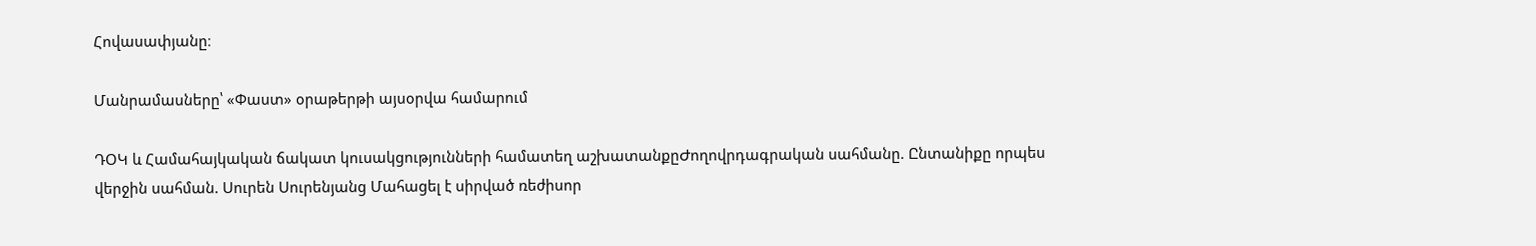Հովասափյանը։

Մանրամասները՝ «Փաստ» օրաթերթի այսօրվա համարում

ԴՕԿ և Համահայկական ճակատ կուսակցությունների համատեղ աշխատանքըԺողովրդագրական սահմանը. Ընտանիքը որպես վերջին սահման. Սուրեն Սուրենյանց Մահացել է սիրված ռեժիսոր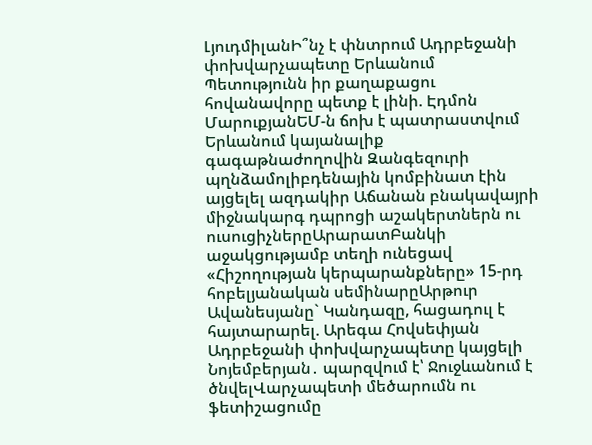ԼյուդմիլանԻ՞նչ է փնտրում Ադրբեջանի փոխվարչապետը Երևանում Պետությունն իր քաղաքացու հովանավորը պետք է լինի. Էդմոն ՄարուքյանԵՄ-ն ճոխ է պատրաստվում Երևանում կայանալիք գագաթնաժողովին Զանգեզուրի պղնձամոլիբդենային կոմբինատ էին այցելել ազդակիր Աճանան բնակավայրի միջնակարգ դպրոցի աշակերտներն ու ուսուցիչներըԱրարատԲանկի աջակցությամբ տեղի ունեցավ «Հիշողության կերպարանքները» 15-րդ հոբելյանական սեմինարըԱրթուր Ավանեսյանը` Կանդազը, հացադուլ է հայտարարել. Արեգա Հովսեփյան Ադրբեջանի փոխվարչապետը կայցելի Նոյեմբերյան․ պարզվում է՝ Ջուջևանում է ծնվելՎարչապետի մեծարումն ու ֆետիշացումը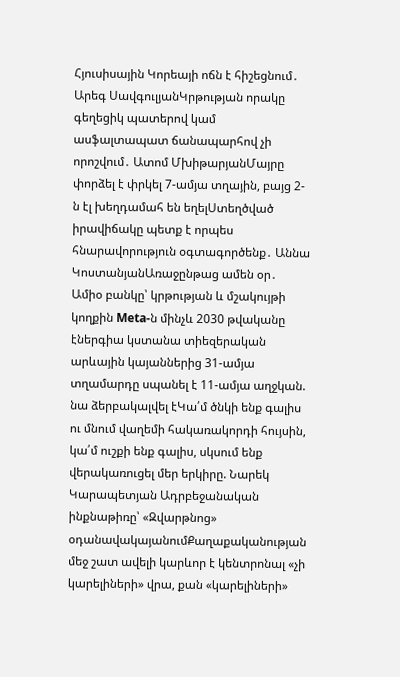Հյուսիսային Կորեայի ոճն է հիշեցնում․ Արեգ ՍավգուլյանԿրթության որակը գեղեցիկ պատերով կամ ասֆալտապատ ճանապարհով չի որոշվում․ Ատոմ ՄխիթարյանՄայրը փորձել է փրկել 7-ամյա տղային, բայց 2-ն էլ խեղդամահ են եղելՍտեղծված իրավիճակը պետք է որպես հնարավորություն օգտագործենք․ Աննա ԿոստանյանԱռաջընթաց ամեն օր․ Ամիօ բանկը՝ կրթության և մշակույթի կողքին Meta-ն մինչև 2030 թվականը էներգիա կստանա տիեզերական արևային կայաններից 31-ամյա տղամարդը սպանել է 11-ամյա աղջկան. նա ձերբակալվել էԿա՛մ ծնկի ենք գալիս ու մնում վաղեմի հակառակորդի հույսին, կա՛մ ուշքի ենք գալիս, սկսում ենք վերակառուցել մեր երկիրը. Նարեկ Կարապետյան Ադրբեջանական ինքնաթիռը՝ «Զվարթնոց» օդանավակայանումՔաղաքականության մեջ շատ ավելի կարևոր է կենտրոնալ «չի կարելիների» վրա, քան «կարելիների»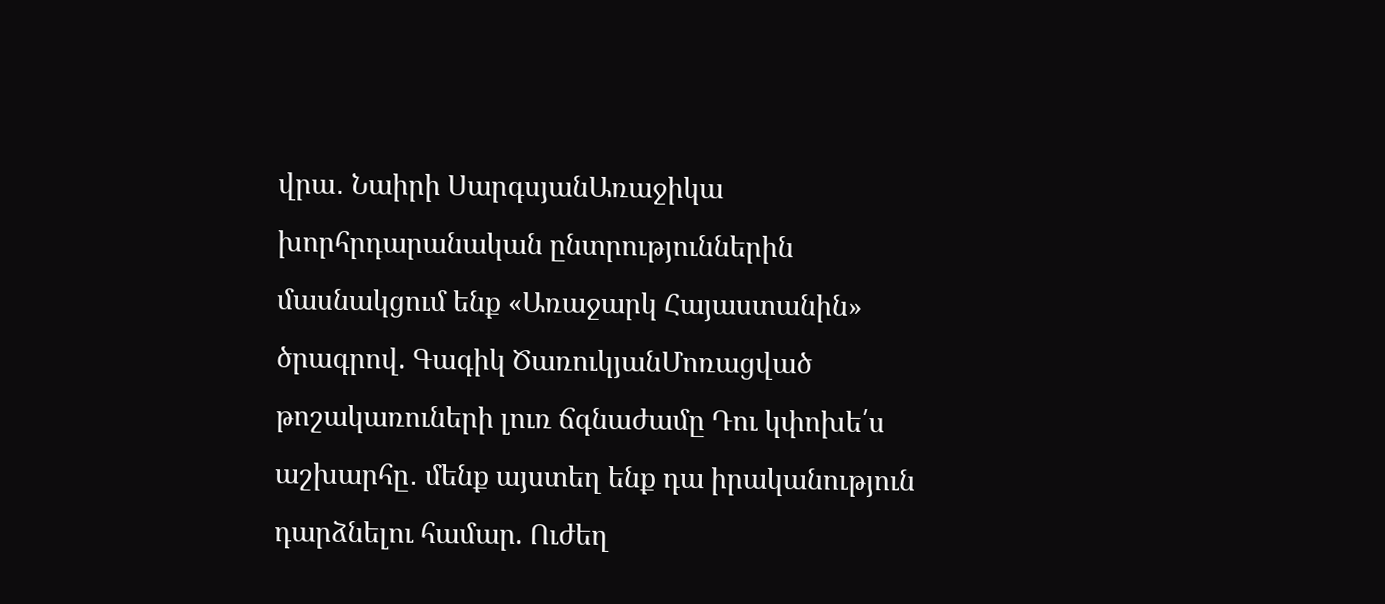վրա․ Նաիրի ՍարգսյանԱռաջիկա խորհրդարանական ընտրություններին մասնակցում ենք «Առաջարկ Հայաստանին» ծրագրով. Գագիկ ԾառուկյանՄոռացված թոշակառուների լուռ ճգնաժամը Դու կփոխե՛ս աշխարհը․ մենք այստեղ ենք դա իրականություն դարձնելու համար. Ուժեղ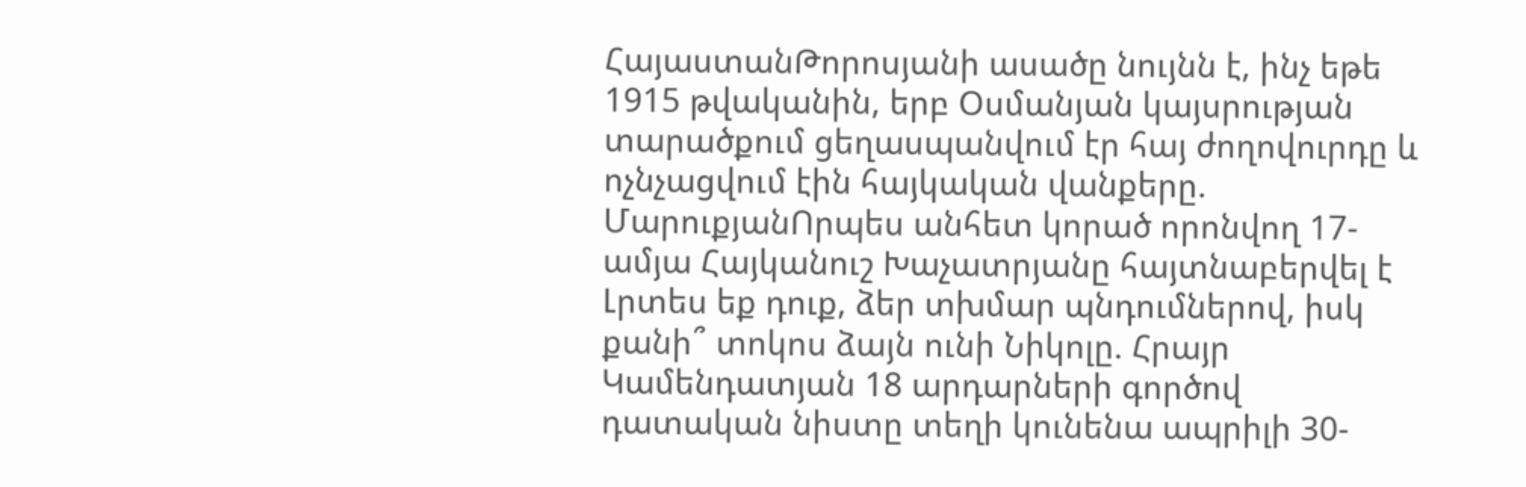ՀայաստանԹորոսյանի ասածը նույնն է, ինչ եթե 1915 թվականին, երբ Օսմանյան կայսրության տարածքում ցեղասպանվում էր հայ ժողովուրդը և ոչնչացվում էին հայկական վանքերը. ՄարուքյանՈրպես անհետ կորած որոնվող 17-ամյա Հայկանուշ Խաչատրյանը հայտնաբերվել է Լրտես եք դուք, ձեր տխմար պնդումներով, իսկ քանի՞ տոկոս ձայն ունի Նիկոլը. Հրայր Կամենդատյան 18 արդարների գործով դատական նիստը տեղի կունենա ապրիլի 30-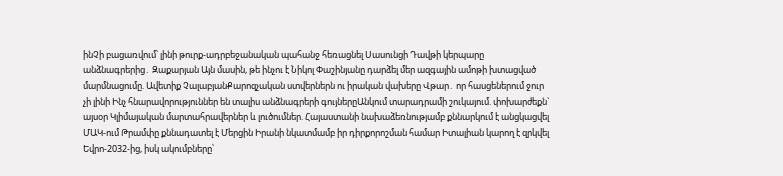ինՉի բացառվում՝ լինի թուրք-ադրբեջանական պահանջ հեռացնել Սասունցի Դավթի կերպարը անձնագրերից․ Զաքարյան Այն մասին, թե ինչու է Նիկոլ Փաշինյանը դարձել մեր ազգային ամոթի խտացված մարմնացումը. Ավետիք ՉալաբյանՔարոզչական ստվերներն ու իրական վախերը Վթար․ որ հասցեներում ջուր չի լինի Ինչ հնարավորություններ են տալիս անձնագրերի գույներըԱնկում տարադրամի շուկայում. փոխարժեքն` այսօր Կլիմայական մարտահրավերներ և լուծումներ. Հայաստանի նախաձեռնությամբ քննարկում է անցկացվել ՄԱԿ-ում Թրամփը քննադատել է Մերցին Իրանի նկատմամբ իր դիրքորոշման համար Իտալիան կարող է զրկվել Եվրո-2032-ից, իսկ ակումբները՝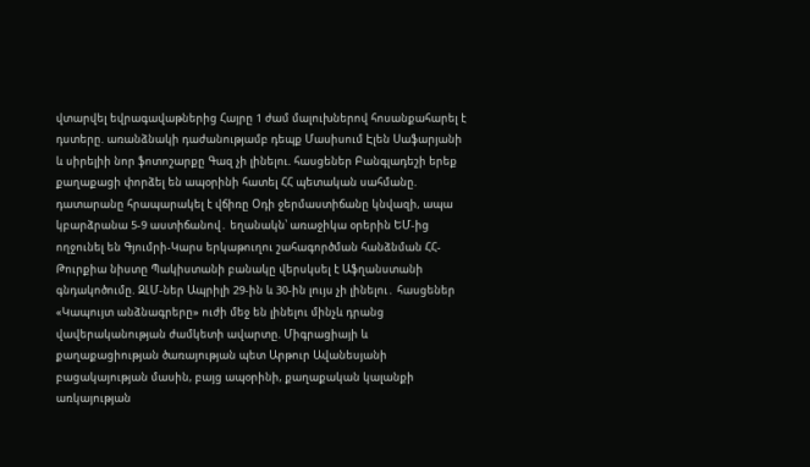վտարվել եվրագավաթներից Հայրը 1 ժամ մալուխներով հոսանքահարել է դստերը. առանձնակի դաժանությամբ դեպք Մասիսում Էլեն Սաֆարյանի և սիրելիի նոր ֆոտոշարքը Գազ չի լինելու. հասցեներ Բանգլադեշի երեք քաղաքացի փորձել են ապօրինի հատել ՀՀ պետական սահմանը. դատարանը հրապարակել է վճիռը Օդի ջերմաստիճանը կնվազի, ապա կբարձրանա 5-9 աստիճանով․ եղանակն՝ առաջիկա օրերին ԵՄ-ից ողջունել են Գյումրի-Կարս երկաթուղու շահագործման հանձնման ՀՀ-Թուրքիա նիստը Պակիստանի բանակը վերսկսել է Աֆղանստանի գնդակոծումը. ԶԼՄ-ներ Ապրիլի 29-ին և 30-ին լույս չի լինելու․ հասցեներ «Կապույտ անձնագրերը» ուժի մեջ են լինելու մինչև դրանց վավերականության ժամկետի ավարտը. Միգրացիայի և քաղաքացիության ծառայության պետ Արթուր Ավանեսյանի բացակայության մասին, բայց ապօրինի, քաղաքական կալանքի առկայության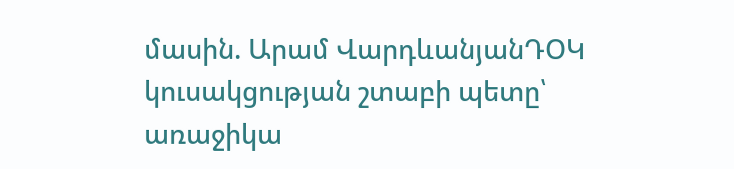մասին. Արամ ՎարդևանյանԴՕԿ կուսակցության շտաբի պետը՝ առաջիկա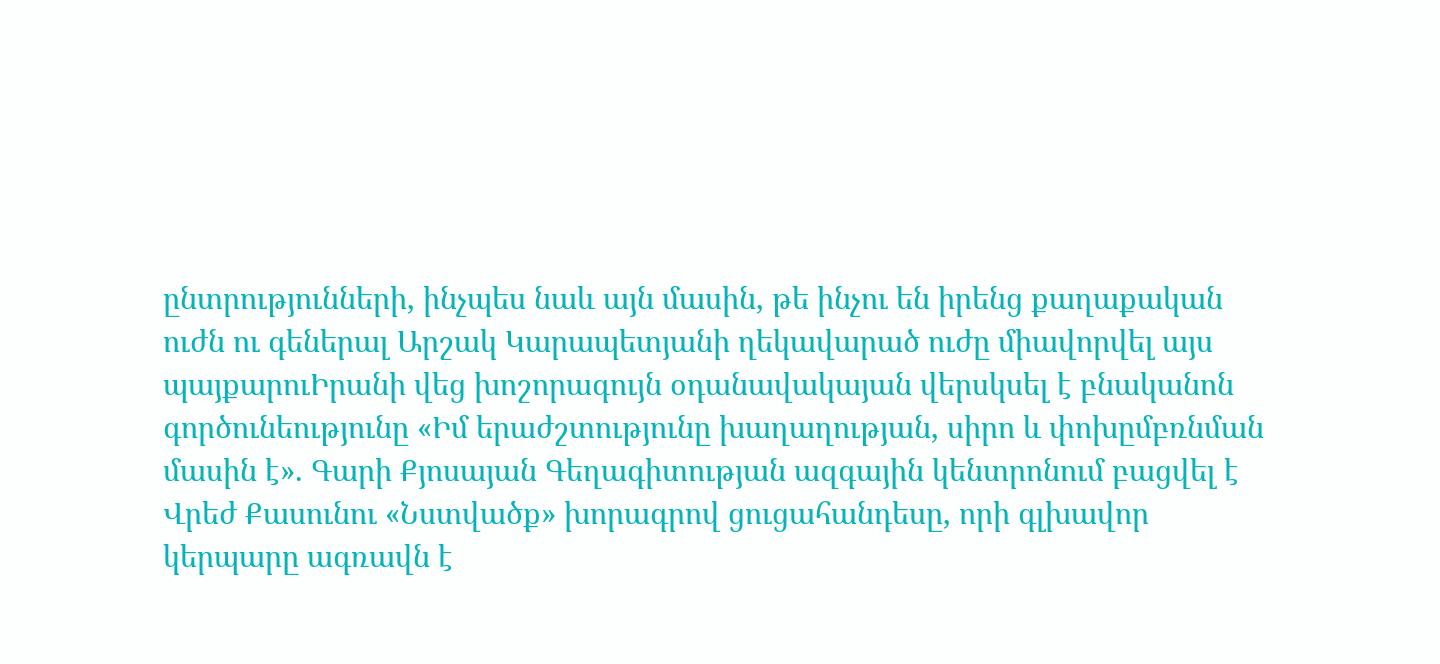ընտրությունների, ինչպես նաև այն մասին, թե ինչու են իրենց քաղաքական ուժն ու գեներալ Արշակ Կարապետյանի ղեկավարած ուժը միավորվել այս պայքարուԻրանի վեց խոշորագույն օդանավակայան վերսկսել է բնականոն գործունեությունը «Իմ երաժշտությունը խաղաղության, սիրո և փոխըմբռնման մասին է». Գարի Քյոսայան Գեղագիտության ազգային կենտրոնում բացվել է Վրեժ Քասունու «Նստվածք» խորագրով ցուցահանդեսը, որի գլխավոր կերպարը ագռավն է